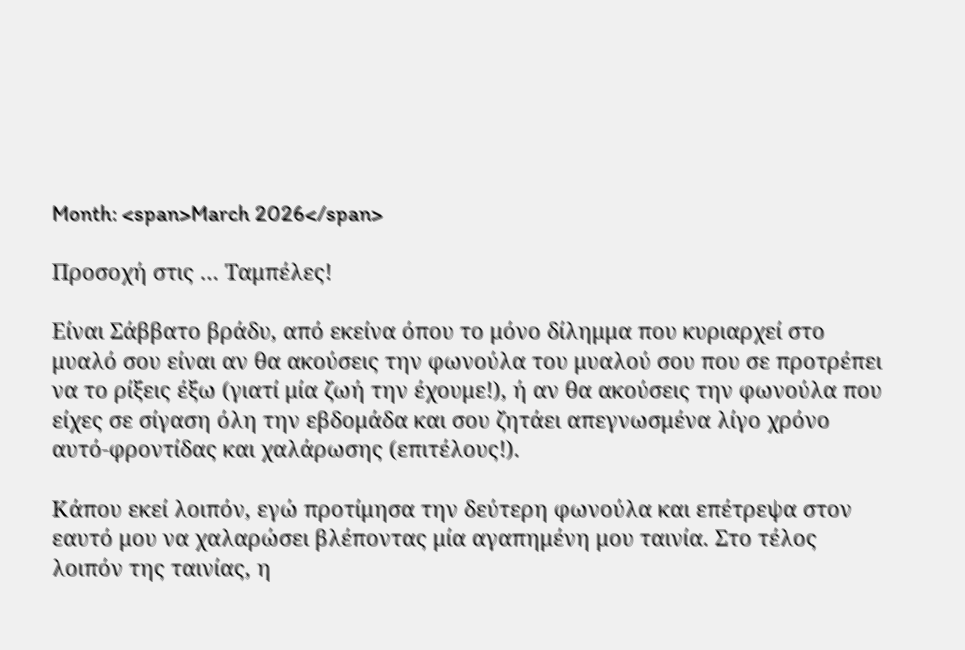Month: <span>March 2026</span>

Προσοχή στις … Ταμπέλες!

Είναι Σάββατο βράδυ, από εκείνα όπου το μόνο δίλημμα που κυριαρχεί στο μυαλό σου είναι αν θα ακούσεις την φωνούλα του μυαλού σου που σε προτρέπει να το ρίξεις έξω (γιατί μία ζωή την έχουμε!), ή αν θα ακούσεις την φωνούλα που είχες σε σίγαση όλη την εβδομάδα και σου ζητάει απεγνωσμένα λίγο χρόνο αυτό-φροντίδας και χαλάρωσης (επιτέλους!).

Κάπου εκεί λοιπόν, εγώ προτίμησα την δεύτερη φωνούλα και επέτρεψα στον εαυτό μου να χαλαρώσει βλέποντας μία αγαπημένη μου ταινία. Στο τέλος λοιπόν της ταινίας, η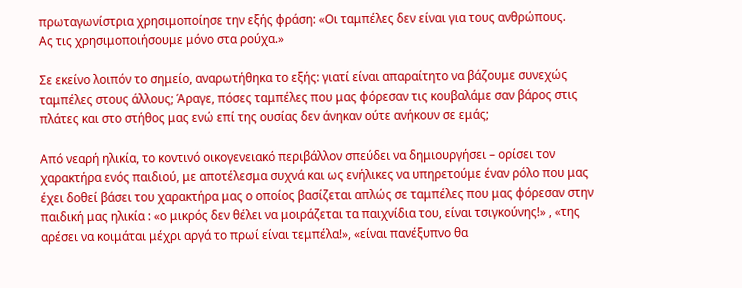πρωταγωνίστρια χρησιμοποίησε την εξής φράση: «Οι ταμπέλες δεν είναι για τους ανθρώπους.
Ας τις χρησιμοποιήσουμε μόνο στα ρούχα.»

Σε εκείνο λοιπόν το σημείο, αναρωτήθηκα το εξής: γιατί είναι απαραίτητο να βάζουμε συνεχώς ταμπέλες στους άλλους; Άραγε, πόσες ταμπέλες που μας φόρεσαν τις κουβαλάμε σαν βάρος στις πλάτες και στο στήθος μας ενώ επί της ουσίας δεν άνηκαν ούτε ανήκουν σε εμάς;

Από νεαρή ηλικία, το κοντινό οικογενειακό περιβάλλον σπεύδει να δημιουργήσει – ορίσει τον χαρακτήρα ενός παιδιού, με αποτέλεσμα συχνά και ως ενήλικες να υπηρετούμε έναν ρόλο που μας έχει δοθεί βάσει του χαρακτήρα μας ο οποίος βασίζεται απλώς σε ταμπέλες που μας φόρεσαν στην παιδική μας ηλικία : «ο μικρός δεν θέλει να μοιράζεται τα παιχνίδια του, είναι τσιγκούνης!» , «της αρέσει να κοιμάται μέχρι αργά το πρωί είναι τεμπέλα!», «είναι πανέξυπνο θα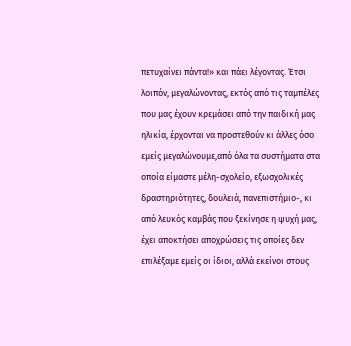πετυχαίνει πάντα!» και πάει λέγοντας. Έτσι λοιπόν, μεγαλώνοντας, εκτός από τις ταμπέλες που μας έχουν κρεμάσει από την παιδική μας ηλικία, έρχονται να προστεθούν κι άλλες όσο εμείς μεγαλώνουμε,από όλα τα συστήματα στα οποία είμαστε μέλη-σχολείο, εξωσχολικές δραστηριότητες, δουλειά, πανεπιστήμιο-, κι από λευκός καμβάς που ξεκίνησε η ψυχή μας, έχει αποκτήσει αποχρώσεις τις οποίες δεν επιλέξαμε εμείς οι ίδιοι, αλλά εκείνοι στους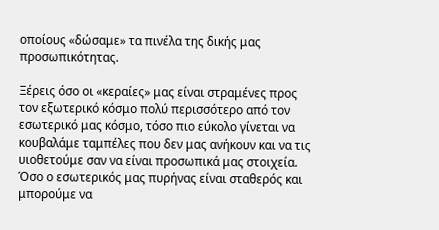οποίους «δώσαμε» τα πινέλα της δικής μας προσωπικότητας.

Ξέρεις όσο οι «κεραίες» μας είναι στραμένες προς τον εξωτερικό κόσμο πολύ περισσότερο από τον εσωτερικό μας κόσμο, τόσο πιο εύκολο γίνεται να κουβαλάμε ταμπέλες που δεν μας ανήκουν και να τις υιοθετούμε σαν να είναι προσωπικά μας στοιχεία. Όσο ο εσωτερικός μας πυρήνας είναι σταθερός και μπορούμε να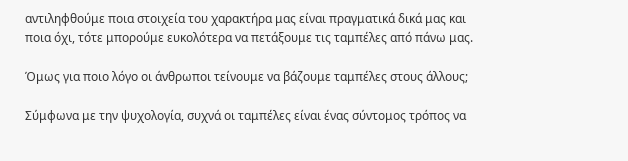αντιληφθούμε ποια στοιχεία του χαρακτήρα μας είναι πραγματικά δικά μας και ποια όχι, τότε μπορούμε ευκολότερα να πετάξουμε τις ταμπέλες από πάνω μας.

Όμως για ποιο λόγο οι άνθρωποι τείνουμε να βάζουμε ταμπέλες στους άλλους;

Σύμφωνα με την ψυχολογία, συχνά οι ταμπέλες είναι ένας σύντομος τρόπος να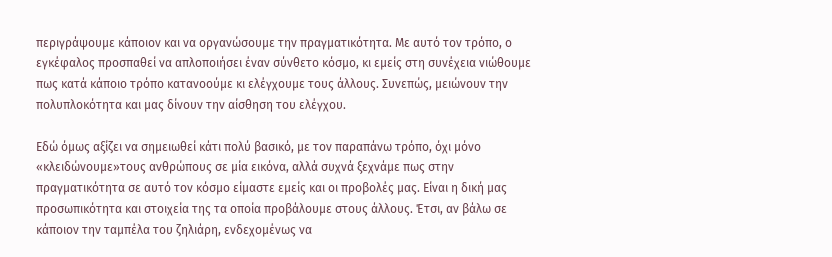περιγράψουμε κάποιον και να οργανώσουμε την πραγματικότητα. Με αυτό τον τρόπο, ο εγκέφαλος προσπαθεί να απλοποιήσει έναν σύνθετο κόσμο, κι εμείς στη συνέχεια νιώθουμε πως κατά κάποιο τρόπο κατανοούμε κι ελέγχουμε τους άλλους. Συνεπώς, μειώνουν την πολυπλοκότητα και μας δίνουν την αίσθηση του ελέγχου.

Εδώ όμως αξίζει να σημειωθεί κάτι πολύ βασικό, με τον παραπάνω τρόπο, όχι μόνο «κλειδώνουμε»τους ανθρώπους σε μία εικόνα, αλλά συχνά ξεχνάμε πως στην πραγματικότητα σε αυτό τον κόσμο είμαστε εμείς και οι προβολές μας. Είναι η δική μας προσωπικότητα και στοιχεία της τα οποία προβάλουμε στους άλλους. Έτσι, αν βάλω σε κάποιον την ταμπέλα του ζηλιάρη, ενδεχομένως να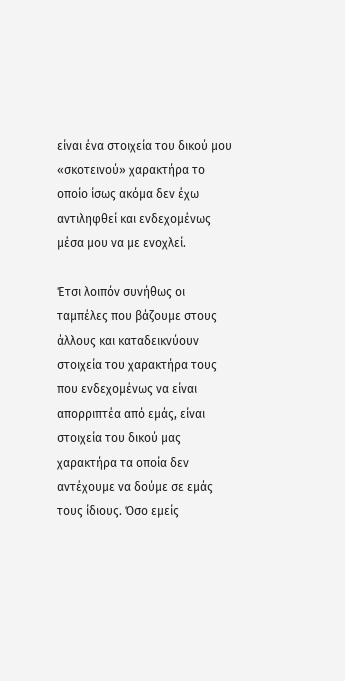είναι ένα στοιχεία του δικού μου «σκοτεινού» χαρακτήρα το οποίο ίσως ακόμα δεν έχω αντιληφθεί και ενδεχομένως μέσα μου να με ενοχλεί.

Έτσι λοιπόν συνήθως οι ταμπέλες που βάζουμε στους άλλους και καταδεικνύουν στοιχεία του χαρακτήρα τους που ενδεχομένως να είναι απορριπτέα από εμάς, είναι στοιχεία του δικού μας χαρακτήρα τα οποία δεν αντέχουμε να δούμε σε εμάς τους ίδιους. Όσο εμείς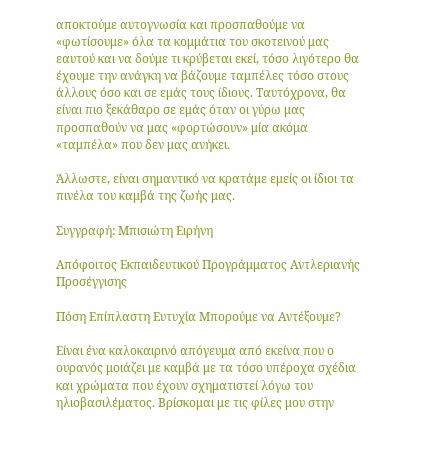αποκτούμε αυτογνωσία και προσπαθούμε να «φωτίσουμε» όλα τα κομμάτια του σκοτεινού μας εαυτού και να δούμε τι κρύβεται εκεί, τόσο λιγότερο θα έχουμε την ανάγκη να βάζουμε ταμπέλες τόσο στους άλλους όσο και σε εμάς τους ίδιους. Ταυτόχρονα, θα είναι πιο ξεκάθαρο σε εμάς όταν οι γύρω μας προσπαθούν να μας «φορτώσουν» μία ακόμα «ταμπέλα» που δεν μας ανήκει.

Άλλωστε, είναι σημαντικό να κρατάμε εμείς οι ίδιοι τα πινέλα του καμβά της ζωής μας.

Συγγραφή: Μπισιώτη Ειρήνη

Απόφοιτος Εκπαιδευτικού Προγράμματος Αντλεριανής Προσέγγισης

Πόση Επίπλαστη Ευτυχία Μπορούμε να Αντέξουμε?

Είναι ένα καλοκαιρινό απόγευμα από εκείνα που ο ουρανός μοιάζει με καμβά με τα τόσο υπέροχα σχέδια και χρώματα που έχουν σχηματιστεί λόγω του ηλιοβασιλέματος. Βρίσκομαι με τις φίλες μου στην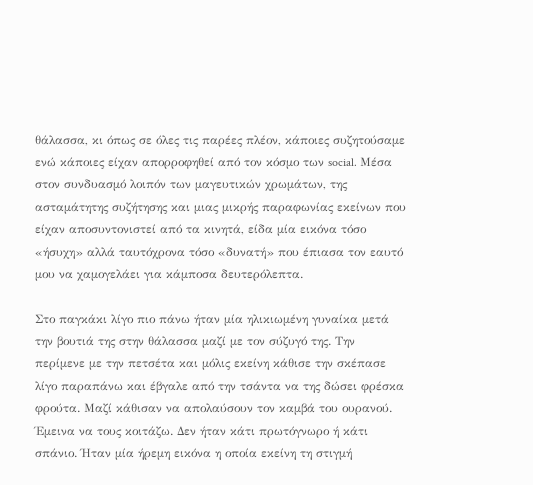θάλασσα, κι όπως σε όλες τις παρέες πλέον, κάποιες συζητούσαμε ενώ κάποιες είχαν απορροφηθεί από τον κόσμο των social. Μέσα στον συνδυασμό λοιπόν των μαγευτικών χρωμάτων, της ασταμάτητης συζήτησης και μιας μικρής παραφωνίας εκείνων που είχαν αποσυντονιστεί από τα κινητά, είδα μία εικόνα τόσο
«ήσυχη» αλλά ταυτόχρονα τόσο «δυνατή» που έπιασα τον εαυτό μου να χαμογελάει για κάμποσα δευτερόλεπτα.

Στο παγκάκι λίγο πιο πάνω ήταν μία ηλικιωμένη γυναίκα μετά την βουτιά της στην θάλασσα μαζί με τον σύζυγό της. Την περίμενε με την πετσέτα και μόλις εκείνη κάθισε την σκέπασε λίγο παραπάνω και έβγαλε από την τσάντα να της δώσει φρέσκα φρούτα. Μαζί κάθισαν να απολαύσουν τον καμβά του ουρανού. Έμεινα να τους κοιτάζω. Δεν ήταν κάτι πρωτόγνωρο ή κάτι σπάνιο. Ήταν μία ήρεμη εικόνα η οποία εκείνη τη στιγμή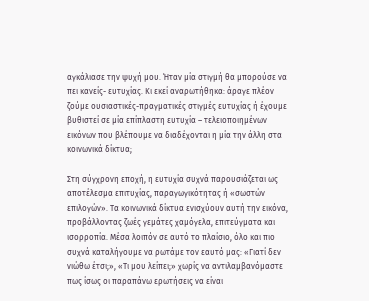αγκάλιασε την ψυχή μου. Ήταν μία στιγμή θα μπορούσε να πει κανείς- ευτυχίας. Κι εκεί αναρωτήθηκα: άραγε πλέον ζούμε ουσιαστικές-πραγματικές στιγμές ευτυχίας ή έχουμε βυθιστεί σε μία επίπλαστη ευτυχία – τελειοποιημένων εικόνων που βλέπουμε να διαδέχονται η μία την άλλη στα κοινωνικά δίκτυα;

Στη σύγχρονη εποχή, η ευτυχία συχνά παρουσιάζεται ως αποτέλεσμα επιτυχίας, παραγωγικότητας ή «σωστών επιλογών». Τα κοινωνικά δίκτυα ενισχύουν αυτή την εικόνα, προβάλλοντας ζωές γεμάτες χαμόγελα, επιτεύγματα και ισορροπία. Μέσα λοιπόν σε αυτό το πλαίσιο, όλο και πιο συχνά καταλήγουμε να ρωτάμε τον εαυτό μας: «Γιατί δεν νιώθω έτσι;», «Τι μου λείπει;» χωρίς να αντιλαμβανόμαστε πως ίσως οι παραπάνω ερωτήσεις να είναι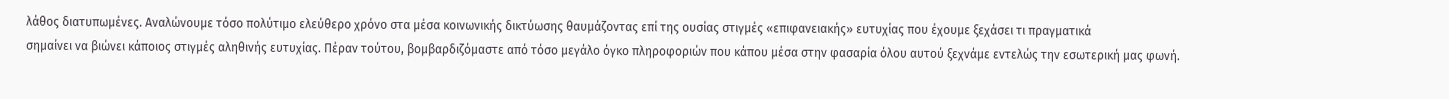λάθος διατυπωμένες. Αναλώνουμε τόσο πολύτιμο ελεύθερο χρόνο στα μέσα κοινωνικής δικτύωσης θαυμάζοντας επί της ουσίας στιγμές «επιφανειακής» ευτυχίας που έχουμε ξεχάσει τι πραγματικά
σημαίνει να βιώνει κάποιος στιγμές αληθινής ευτυχίας. Πέραν τούτου, βομβαρδιζόμαστε από τόσο μεγάλο όγκο πληροφοριών που κάπου μέσα στην φασαρία όλου αυτού ξεχνάμε εντελώς την εσωτερική μας φωνή.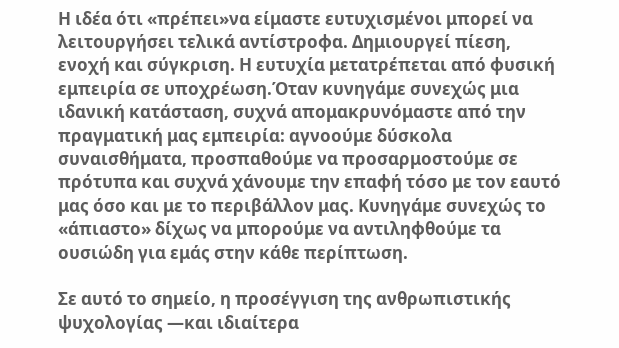Η ιδέα ότι «πρέπει»να είμαστε ευτυχισμένοι μπορεί να λειτουργήσει τελικά αντίστροφα. Δημιουργεί πίεση, ενοχή και σύγκριση. Η ευτυχία μετατρέπεται από φυσική εμπειρία σε υποχρέωση.Όταν κυνηγάμε συνεχώς μια ιδανική κατάσταση, συχνά απομακρυνόμαστε από την πραγματική μας εμπειρία: αγνοούμε δύσκολα συναισθήματα, προσπαθούμε να προσαρμοστούμε σε πρότυπα και συχνά χάνουμε την επαφή τόσο με τον εαυτό μας όσο και με το περιβάλλον μας. Κυνηγάμε συνεχώς το «άπιαστο» δίχως να μπορούμε να αντιληφθούμε τα ουσιώδη για εμάς στην κάθε περίπτωση.

Σε αυτό το σημείο, η προσέγγιση της ανθρωπιστικής ψυχολογίας —και ιδιαίτερα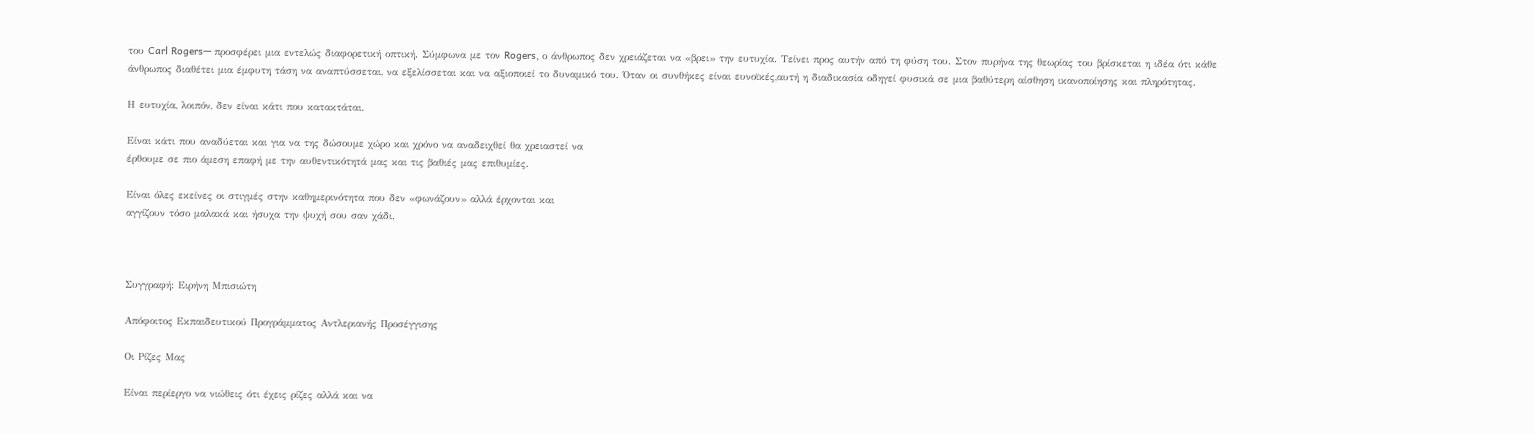του Carl Rogers— προσφέρει μια εντελώς διαφορετική οπτική. Σύμφωνα με τον Rogers, ο άνθρωπος δεν χρειάζεται να «βρει» την ευτυχία. Τείνει προς αυτήν από τη φύση του. Στον πυρήνα της θεωρίας του βρίσκεται η ιδέα ότι κάθε άνθρωπος διαθέτει μια έμφυτη τάση να αναπτύσσεται, να εξελίσσεται και να αξιοποιεί το δυναμικό του. Όταν οι συνθήκες είναι ευνοϊκές,αυτή η διαδικασία οδηγεί φυσικά σε μια βαθύτερη αίσθηση ικανοποίησης και πληρότητας.

Η ευτυχία, λοιπόν, δεν είναι κάτι που κατακτάται.

Είναι κάτι που αναδύεται και για να της δώσουμε χώρο και χρόνο να αναδειχθεί θα χρειαστεί να
έρθουμε σε πιο άμεση επαφή με την αυθεντικότητά μας και τις βαθιές μας επιθυμίες.

Είναι όλες εκείνες οι στιγμές στην καθημερινότητα που δεν «φωνάζουν» αλλά έρχονται και
αγγίζουν τόσο μαλακά και ήσυχα την ψυχή σου σαν χάδι.



Συγγραφή: Ειρήνη Μπισιώτη

Απόφοιτος Εκπαιδευτικού Προγράμματος Αντλεριανής Προσέγγισης

Οι Ρίζες Μας

Είναι περίεργο να νιώθεις ότι έχεις ρίζες αλλά και να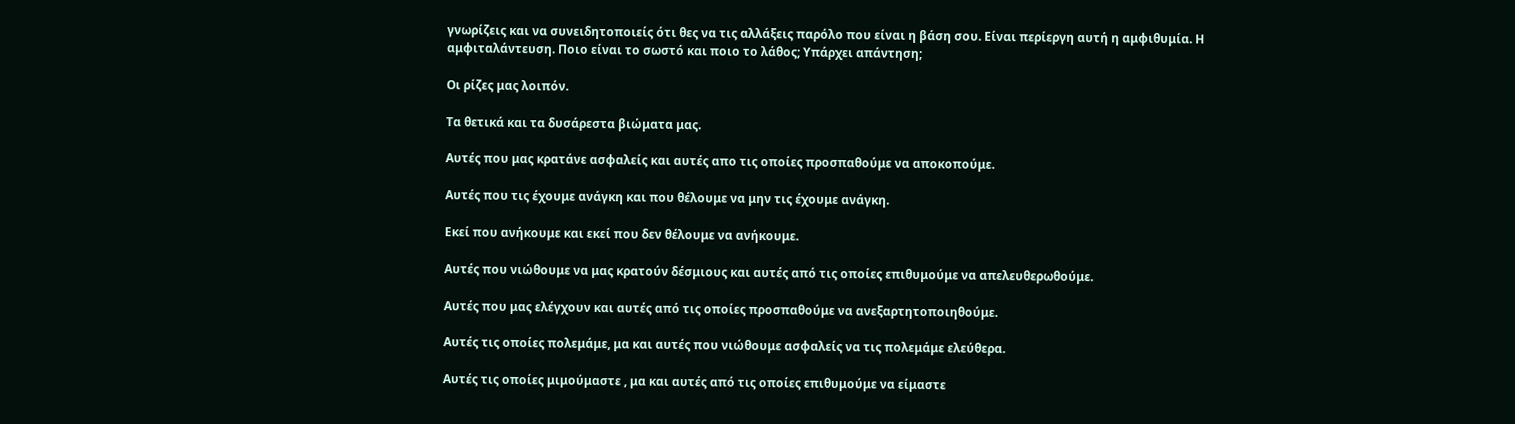γνωρίζεις και να συνειδητοποιείς ότι θες να τις αλλάξεις παρόλο που είναι η βάση σου. Είναι περίεργη αυτή η αμφιθυμία. Η αμφιταλάντευση. Ποιο είναι το σωστό και ποιο το λάθος; Υπάρχει απάντηση;

Οι ρίζες μας λοιπόν.

Τα θετικά και τα δυσάρεστα βιώματα μας.

Αυτές που μας κρατάνε ασφαλείς και αυτές απο τις οποίες προσπαθούμε να αποκοπούμε.

Αυτές που τις έχουμε ανάγκη και που θέλουμε να μην τις έχουμε ανάγκη.

Εκεί που ανήκουμε και εκεί που δεν θέλουμε να ανήκουμε.

Αυτές που νιώθουμε να μας κρατούν δέσμιους και αυτές από τις οποίες επιθυμούμε να απελευθερωθούμε.

Αυτές που μας ελέγχουν και αυτές από τις οποίες προσπαθούμε να ανεξαρτητοποιηθούμε.

Αυτές τις οποίες πολεμάμε, μα και αυτές που νιώθουμε ασφαλείς να τις πολεμάμε ελεύθερα.

Αυτές τις οποίες μιμούμαστε , μα και αυτές από τις οποίες επιθυμούμε να είμαστε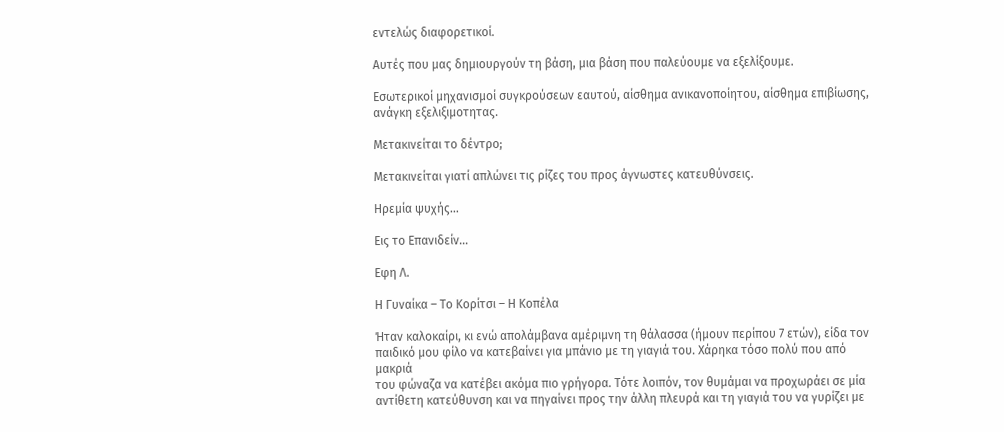εντελώς διαφορετικοί.

Αυτές που μας δημιουργούν τη βάση, μια βάση που παλεύουμε να εξελίξουμε.

Εσωτερικοί μηχανισμοί συγκρούσεων εαυτού, αίσθημα ανικανοποίητου, αίσθημα επιβίωσης, ανάγκη εξελιξιμοτητας.

Μετακινείται το δέντρο;

Μετακινείται γιατί απλώνει τις ρίζες του προς άγνωστες κατευθύνσεις.

Ηρεμία ψυχής…

Εις το Επανιδείν…

Εφη Λ.

Η Γυναίκα – Το Κορίτσι – Η Κοπέλα

Ήταν καλοκαίρι, κι ενώ απολάμβανα αμέριμνη τη θάλασσα (ήμουν περίπου 7 ετών), είδα τον
παιδικό μου φίλο να κατεβαίνει για μπάνιο με τη γιαγιά του. Χάρηκα τόσο πολύ που από μακριά
του φώναζα να κατέβει ακόμα πιο γρήγορα. Τότε λοιπόν, τον θυμάμαι να προχωράει σε μία
αντίθετη κατεύθυνση και να πηγαίνει προς την άλλη πλευρά και τη γιαγιά του να γυρίζει με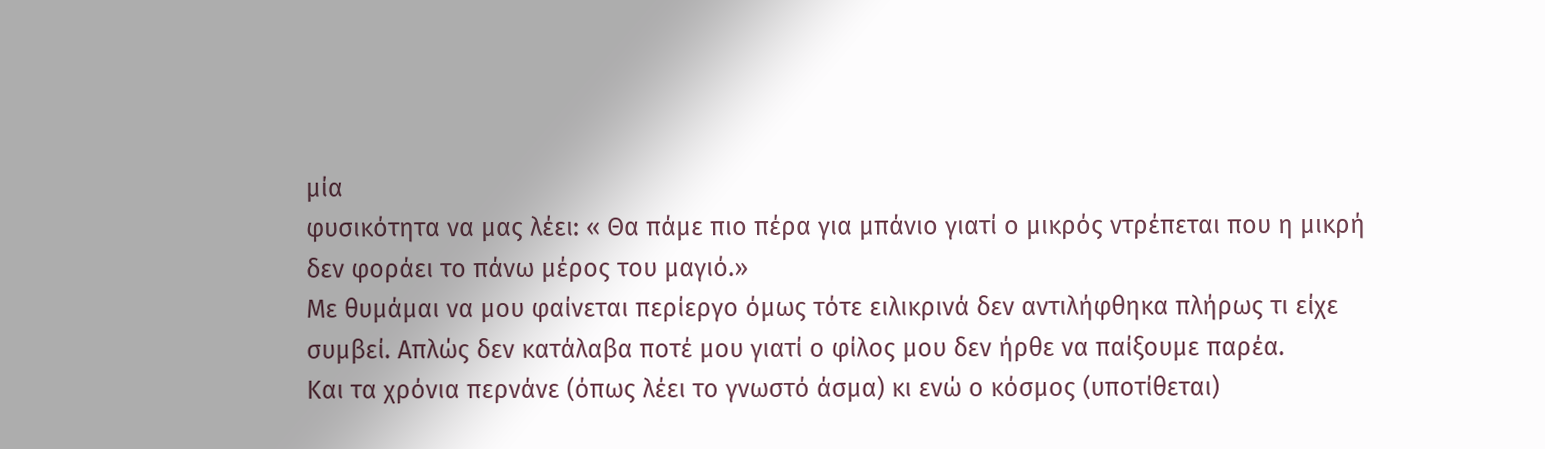μία
φυσικότητα να μας λέει: « Θα πάμε πιο πέρα για μπάνιο γιατί ο μικρός ντρέπεται που η μικρή
δεν φοράει το πάνω μέρος του μαγιό.»
Με θυμάμαι να μου φαίνεται περίεργο όμως τότε ειλικρινά δεν αντιλήφθηκα πλήρως τι είχε
συμβεί. Απλώς δεν κατάλαβα ποτέ μου γιατί ο φίλος μου δεν ήρθε να παίξουμε παρέα.
Και τα χρόνια περνάνε (όπως λέει το γνωστό άσμα) κι ενώ ο κόσμος (υποτίθεται)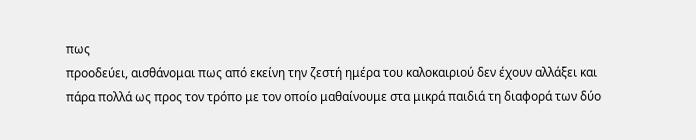πως
προοδεύει, αισθάνομαι πως από εκείνη την ζεστή ημέρα του καλοκαιριού δεν έχουν αλλάξει και
πάρα πολλά ως προς τον τρόπο με τον οποίο μαθαίνουμε στα μικρά παιδιά τη διαφορά των δύο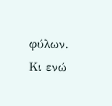φύλων.
Κι ενώ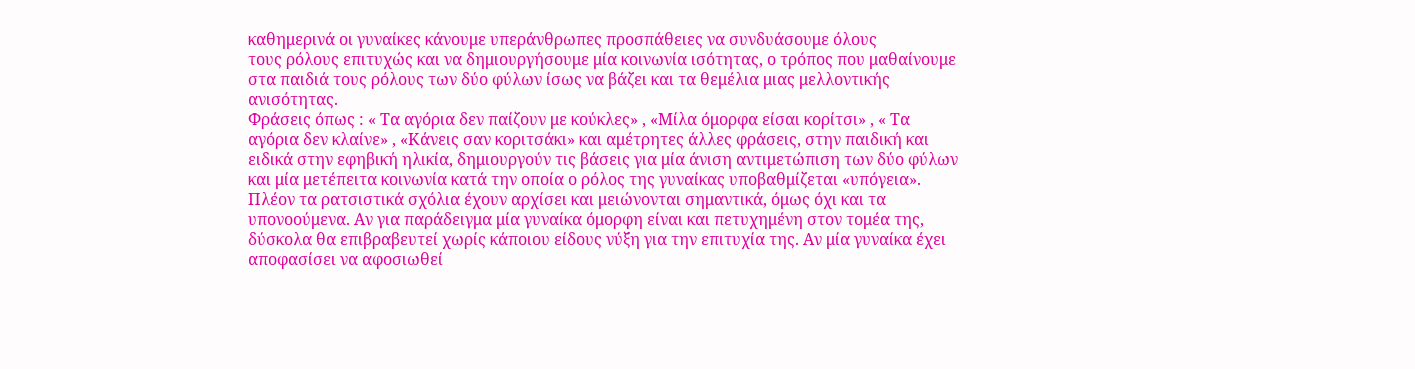καθημερινά οι γυναίκες κάνουμε υπεράνθρωπες προσπάθειες να συνδυάσουμε όλους
τους ρόλους επιτυχώς και να δημιουργήσουμε μία κοινωνία ισότητας, ο τρόπος που μαθαίνουμε
στα παιδιά τους ρόλους των δύο φύλων ίσως να βάζει και τα θεμέλια μιας μελλοντικής
ανισότητας.
Φράσεις όπως : « Τα αγόρια δεν παίζουν με κούκλες» , «Μίλα όμορφα είσαι κορίτσι» , « Τα
αγόρια δεν κλαίνε» , «Κάνεις σαν κοριτσάκι» και αμέτρητες άλλες φράσεις, στην παιδική και
ειδικά στην εφηβική ηλικία, δημιουργούν τις βάσεις για μία άνιση αντιμετώπιση των δύο φύλων
και μία μετέπειτα κοινωνία κατά την οποία ο ρόλος της γυναίκας υποβαθμίζεται «υπόγεια».
Πλέον τα ρατσιστικά σχόλια έχουν αρχίσει και μειώνονται σημαντικά, όμως όχι και τα
υπονοούμενα. Αν για παράδειγμα μία γυναίκα όμορφη είναι και πετυχημένη στον τομέα της,
δύσκολα θα επιβραβευτεί χωρίς κάποιου είδους νύξη για την επιτυχία της. Αν μία γυναίκα έχει
αποφασίσει να αφοσιωθεί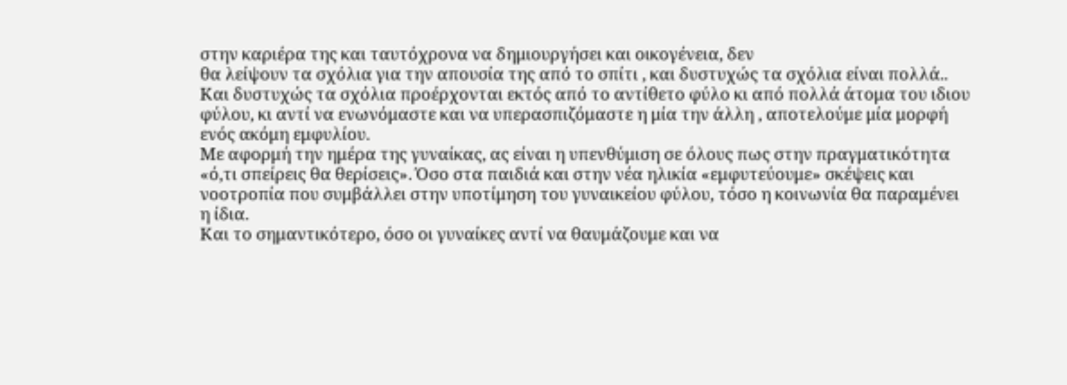στην καριέρα της και ταυτόχρονα να δημιουργήσει και οικογένεια, δεν
θα λείψουν τα σχόλια για την απουσία της από το σπίτι , και δυστυχώς τα σχόλια είναι πολλά..
Και δυστυχώς τα σχόλια προέρχονται εκτός από το αντίθετο φύλο κι από πολλά άτομα του ιδιου
φύλου, κι αντί να ενωνόμαστε και να υπερασπιζόμαστε η μία την άλλη , αποτελούμε μία μορφή
ενός ακόμη εμφυλίου.
Με αφορμή την ημέρα της γυναίκας, ας είναι η υπενθύμιση σε όλους πως στην πραγματικότητα
«ό,τι σπείρεις θα θερίσεις». Όσο στα παιδιά και στην νέα ηλικία «εμφυτεύουμε» σκέψεις και
νοοτροπία που συμβάλλει στην υποτίμηση του γυναικείου φύλου, τόσο η κοινωνία θα παραμένει
η ίδια.
Και το σημαντικότερο, όσο οι γυναίκες αντί να θαυμάζουμε και να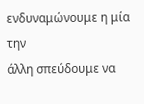ενδυναμώνουμε η μία την
άλλη σπεύδουμε να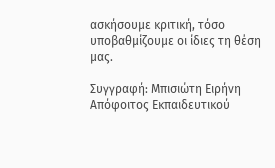ασκήσουμε κριτική, τόσο υποβαθμίζουμε οι ίδιες τη θέση μας.

Συγγραφή: Μπισιώτη Ειρήνη
Απόφοιτος Εκπαιδευτικού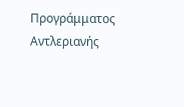Προγράμματος Αντλεριανής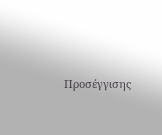Προσέγγισης